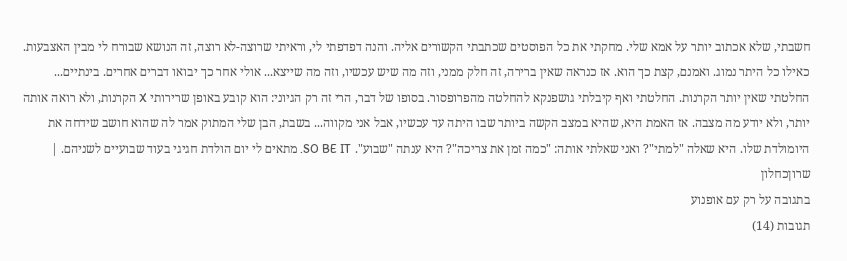חשבתי, שלא אכתוב יותר על אמא שלי. מחקתי את כל הפוסטים שכתבתי הקשורים אליה. והנה דפדפתי לי, וראיתי שרוצה-לא רוצה, זה הנושא שבורח לי מבין האצבעות. כאילו כל היתר נמוג. ואמנם, קצת כך הוא. אז כנראה שאין ברירה, זה חלק ממני, וזה מה שיש עכשיו, וזה מה שייצא... אולי אחר כך יבואו דברים אחרים. בינתיים... החלטתי שאין יותר הקרנות. החלטתי ואף קיבלתי גושפנקא להחלטה מהפרופסור. בסופו של דבר, הרי זה רק הגיוני: הוא קובע באופן שרירותי X הקרנות, ולא רואה אותה יותר, ולא יודע מה מצבה. אז האמת היא, שהיא במצב הקשה ביותר שבו היתה עד עכשיו, אבל אני מקווה... בשבת, הבן שלי המתוק אמר לה שהוא חושב שידחה את היומולדת שלו. היא שאלה "למתי"? ואני שאלתי אותה: "כמה זמן את צריכה"? היא ענתה "שבוע". SO BE IT. מתאים לי יום הולדת חגיגי בעוד שבועיים לשניהם. |
שרוןכחלון
בתגובה על רק עם אופנוע
תגובות (14)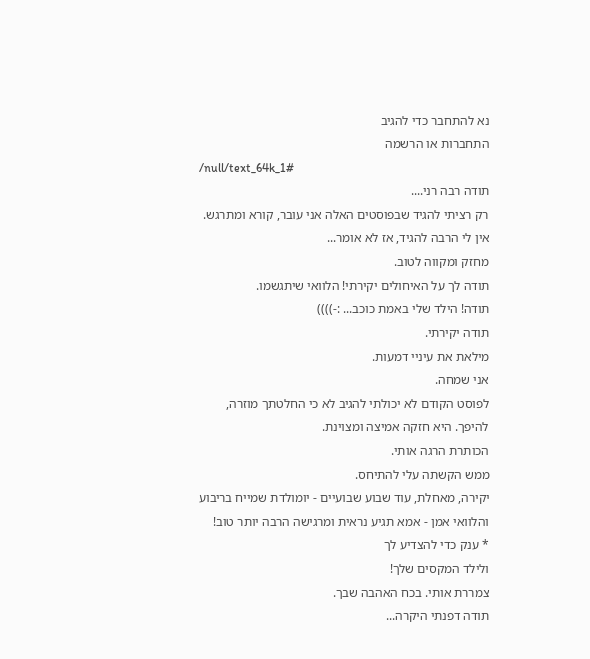נא להתחבר כדי להגיב
התחברות או הרשמה
/null/text_64k_1#
תודה רבה רני....
רק רציתי להגיד שבפוסטים האלה אני עובר, קורא ומתרגש.
אין לי הרבה להגיד, אז לא אומר...
מחזק ומקווה לטוב.
תודה לך על האיחולים יקירתי! הלוואי שיתגשמו.
תודה! הילד שלי באמת כוכב... :-))))
תודה יקירתי.
מילאת את עיניי דמעות.
אני שמחה.
לפוסט הקודם לא יכולתי להגיב לא כי החלטתך מוזרה, להיפך. היא חזקה אמיצה ומצוינת.
הכותרת הרגה אותי.
ממש הקשתה עלי להתיחס.
יקירה, מאחלת, עוד שבוע שבועיים - יומולדת שמייח בריבוע והלוואי אמן - אמא תגיע נראית ומרגישה הרבה יותר טוב!
* ענק כדי להצדיע לך
ולילד המקסים שלך!
צמררת אותי. בכח האהבה שבך.
תודה דפנתי היקרה...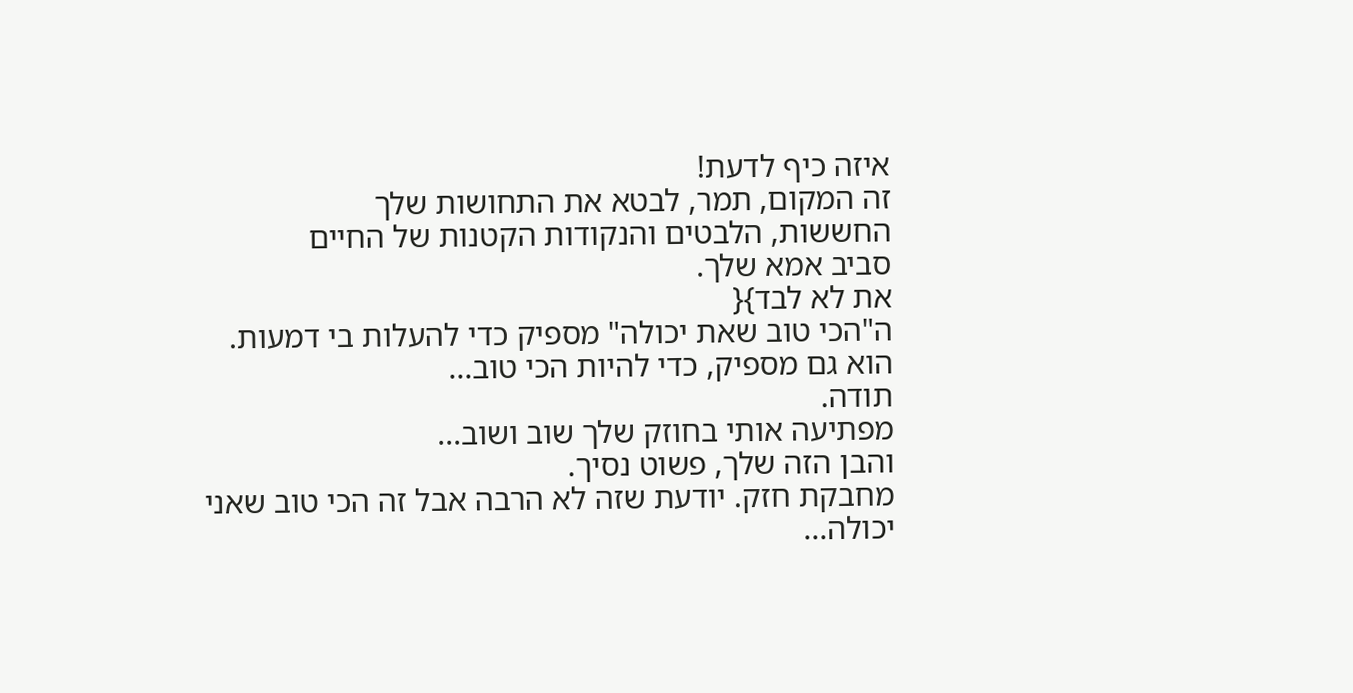איזה כיף לדעת!
זה המקום, תמר, לבטא את התחושות שלך
החששות, הלבטים והנקודות הקטנות של החיים
סביב אמא שלך.
את לא לבד}{
ה"הכי טוב שאת יכולה" מספיק כדי להעלות בי דמעות.
הוא גם מספיק, כדי להיות הכי טוב...
תודה.
מפתיעה אותי בחוזק שלך שוב ושוב...
והבן הזה שלך, פשוט נסיך.
מחבקת חזק. יודעת שזה לא הרבה אבל זה הכי טוב שאני יכולה...